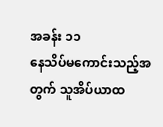အခန်း ၁၁
နေသိပ်မကောင်းသည့်အတွက် သူအိပ်ယာထ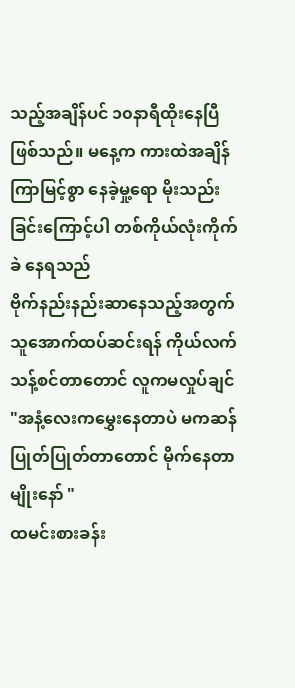သည့်အချိန်ပင် ၁၀နာရီထိုးနေပြီဖြစ်သည်။ မနေ့က ကားထဲအချိန်ကြာမြင့်စွာ နေခဲ့မှု့ရော မိုးသည်းခြင်းကြောင့်ပါ တစ်ကိုယ်လုံးကိုက်ခဲ နေရသည်
ဗိုက်နည်းနည်းဆာနေသည့်အတွက် သူအောက်ထပ်ဆင်းရန် ကိုယ်လက်သန့်စင်တာတောင် လူကမလှုပ်ချင်
"အနံ့လေးကမွှေးနေတာပဲ မကဆန်ပြုတ်ပြုတ်တာတောင် မိုက်နေတာမျိုးနော် "
ထမင်းစားခန်း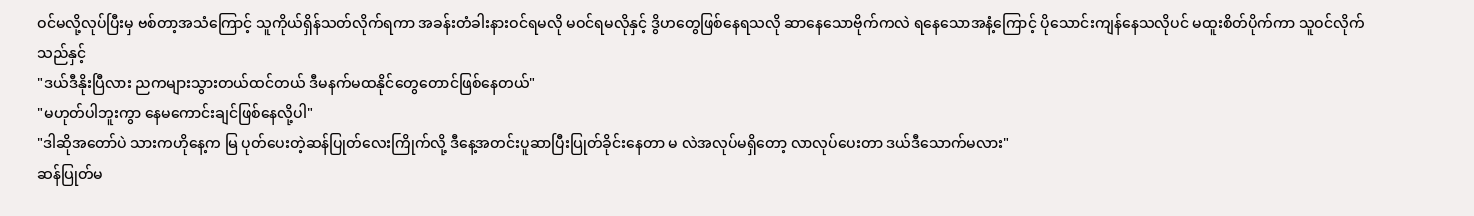ဝင်မလို့လုပ်ပြီးမှ ဗစ်တာ့အသံကြောင့် သူကိုယ်ရှိန်သတ်လိုက်ရကာ အခန်းတံခါးနားဝင်ရမလို မဝင်ရမလိုနှင့် ဒွိဟတွေဖြစ်နေရသလို ဆာနေသောဗိုက်ကလဲ ရနေသောအနံ့ကြောင့် ပိုသောင်းကျန်နေသလိုပင် မထူးစိတ်ပိုက်ကာ သူဝင်လိုက်သည်နှင့်
"ဒယ်ဒီနိုးပြီလား ညကများသွားတယ်ထင်တယ် ဒီမနက်မထနိုင်တွေတောင်ဖြစ်နေတယ်"
"မဟုတ်ပါဘူးကွာ နေမကောင်းချင်ဖြစ်နေလို့ပါ"
"ဒါဆိုအတော်ပဲ သားကဟိုနေ့က မြ ပုတ်ပေးတဲ့ဆန်ပြုတ်လေးကြိုက်လို့ ဒီနေ့အတင်းပူဆာပြီးပြုတ်ခိုင်းနေတာ မ လဲအလုပ်မရှိတော့ လာလုပ်ပေးတာ ဒယ်ဒီသောက်မလား"
ဆန်ပြုတ်မ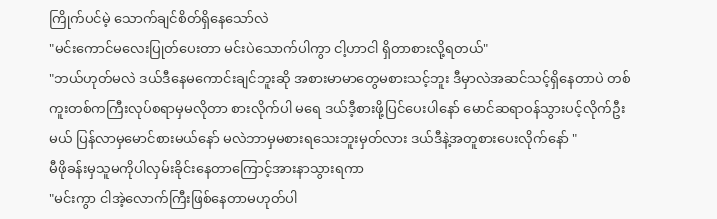ကြိုက်ပင်မဲ့ သောက်ချင်စိတ်ရှိနေသော်လဲ
"မင်းကောင်မလေးပြုတ်ပေးတာ မင်းပဲသောက်ပါကွာ ငါ့ဟာငါ ရှိတာစားလို့ရတယ်"
"ဘယ်ဟုတ်မလဲ ဒယ်ဒီနေမကောင်းချင်ဘူးဆို အစားမာမာတွေမစားသင့်ဘူး ဒီမှာလဲအဆင်သင့်ရှိနေတာပဲ တစ်ကူးတစ်ကကြီးလုပ်စရာမှမလိုတာ စားလိုက်ပါ မရေ ဒယ်ဒီ့စားဖို့ပြင်ပေးပါနော် မောင်ဆရာဝန်သွားပင့်လိုက်ဦးမယ် ပြန်လာမှမောင်စားမယ်နော် မလဲဘာမှမစားရသေးဘူးမှတ်လား ဒယ်ဒီနဲ့အတူစားပေးလိုက်နော် "
မီဖိုခန်းမှသူမကိုပါလှမ်းခိုင်းနေတာကြောင့်အားနာသွားရကာ
"မင်းကွာ ငါအဲ့လောက်ကြီးဖြစ်နေတာမဟုတ်ပါ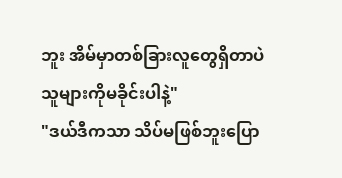ဘူး အိမ်မှာတစ်ခြားလူတွေရှိတာပဲ သူများကိုမခိုင်းပါနဲ့"
"ဒယ်ဒီကသာ သိပ်မဖြစ်ဘူးပြော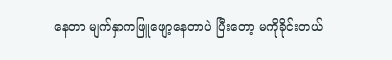နေတာ မျက်နှာကဖြူဖျော့နေတာပဲ ပြီးတော့ မကိုခိုင်းတယ်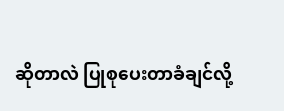ဆိုတာလဲ ပြုစုပေးတာခံချင်လို့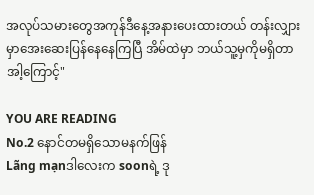အလုပ်သမားတွေအကုန်ဒီနေ့အနားပေးထားတယ် တန်းလျှားမှာအေးဆေးပြန်နေနေကြပြီ အိမ်ထဲမှာ ဘယ်သူ့မှကိုမရှိတာ အါ့ကြောင့်"

YOU ARE READING
No.2 နောင်တမရှိသောမနက်ဖြန်
Lãng mạnဒါလေးက soonရဲ့ ဒု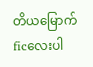တိယမြောက်ficလေးပါ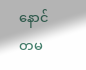နောင်တမ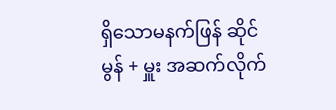ရှိသောမနက်ဖြန် ဆိုင်မွန် + မှူး အဆက်လိုက်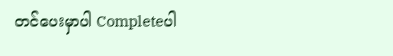တင်ပေးမှာပါ Completeပါ